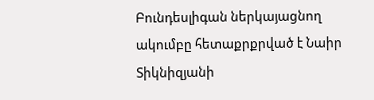Բունդեսլիգան ներկայացնող ակումբը հետաքրքրված է Նաիր Տիկնիզյանի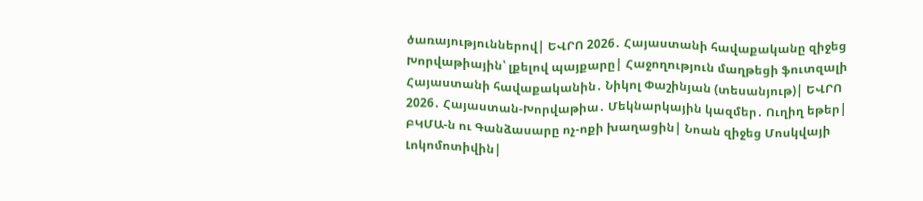ծառայություններով| ԵՎՐՈ 2026․ Հայաստանի հավաքականը զիջեց Խորվաթիային՝ լքելով պայքարը| Հաջողություն մաղթեցի ֆուտզալի Հայաստանի հավաքականին․ Նիկոլ Փաշինյան (տեսանյութ)| ԵՎՐՈ 2026․ Հայաստան-Խորվաթիա․ Մեկնարկային կազմեր․ Ուղիղ եթեր| ԲԿՄԱ-ն ու Գանձասարը ոչ-ոքի խաղացին| Նոան զիջեց Մոսկվայի Լոկոմոտիվին|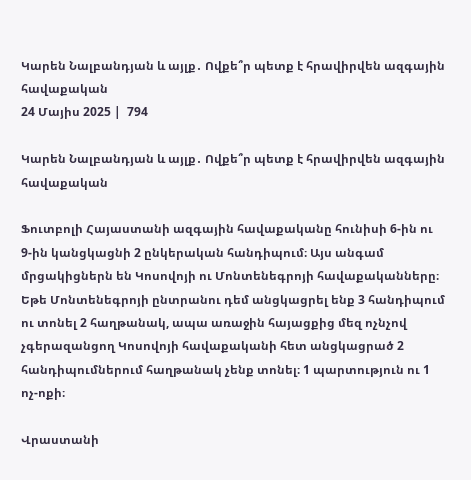Կարեն Նալբանդյան և այլք․ Ովքե՞ր պետք է հրավիրվեն ազգային հավաքական
24 Մայիս 2025 |  794

Կարեն Նալբանդյան և այլք․ Ովքե՞ր պետք է հրավիրվեն ազգային հավաքական

Ֆուտբոլի Հայաստանի ազգային հավաքականը հունիսի 6-ին ու 9-ին կանցկացնի 2 ընկերական հանդիպում։ Այս անգամ մրցակիցներն են Կոսովոյի ու Մոնտենեգրոյի հավաքականները։ Եթե Մոնտենեգրոյի ընտրանու դեմ անցկացրել ենք 3 հանդիպում ու տոնել 2 հաղթանակ, ապա առաջին հայացքից մեզ ոչնչով չգերազանցող Կոսովոյի հավաքականի հետ անցկացրած 2 հանդիպումներում հաղթանակ չենք տոնել։ 1 պարտություն ու 1 ոչ-ոքի։

Վրաստանի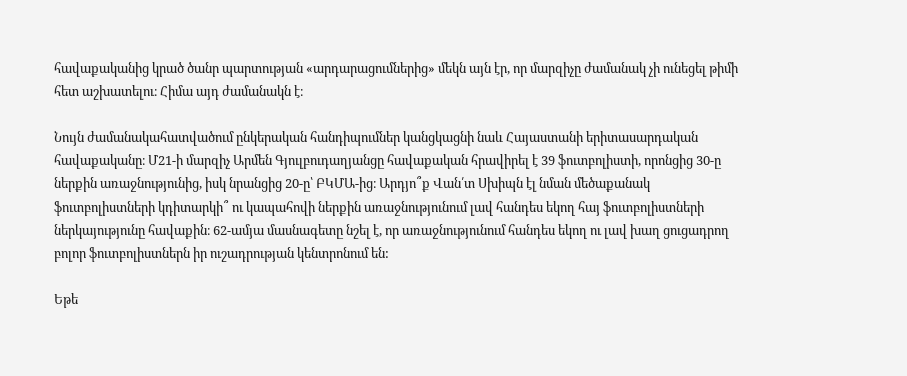հավաքականից կրած ծանր պարտության «արդարացումներից» մեկն այն էր, որ մարզիչը ժամանակ չի ունեցել թիմի հետ աշխատելու։ Հիմա այդ ժամանակն է։

Նույն ժամանակահատվածում ընկերական հանդիպումներ կանցկացնի նաև Հայաստանի երիտասարդական հավաքականը։ Մ21-ի մարզիչ Արմեն Գյուլբուդաղյանցը հավաքական հրավիրել է 39 ֆուտբոլիստի, որոնցից 30-ը ներքին առաջնությունից, իսկ նրանցից 20-ը՝ ԲԿՄԱ-ից։ Արդյո՞ք Վան՛տ Սխիպն էլ նման մեծաքանակ ֆուտբոլիստների կդիտարկի՞ ու կապահովի ներքին առաջնությունում լավ հանդես եկող հայ ֆուտբոլիստների ներկայությունը հավաքին։ 62-ամյա մասնագետը նշել է, որ առաջնությունում հանդես եկող ու լավ խաղ ցուցադրող բոլոր ֆուտբոլիստներն իր ուշադրության կենտրոնում են:

Եթե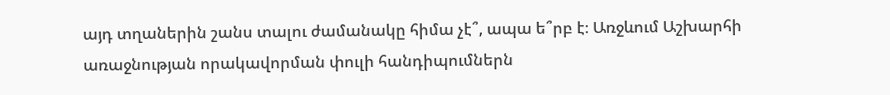այդ տղաներին շանս տալու ժամանակը հիմա չէ՞, ապա ե՞րբ է։ Առջևում Աշխարհի առաջնության որակավորման փուլի հանդիպումներն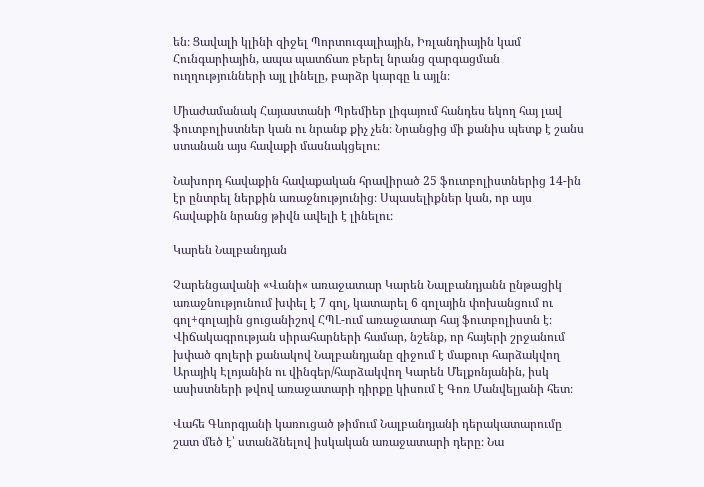են։ Ցավալի կլինի զիջել Պորտուգալիային, Իռլանդիային կամ Հունգարիային, ապա պատճառ բերել նրանց զարգացման ուղղությունների այլ լինելը, բարձր կարգը և այլն։

Միաժամանակ Հայաստանի Պրեմիեր լիգայում հանդես եկող հայ լավ ֆուտբոլիստներ կան ու նրանք քիչ չեն։ Նրանցից մի քանիս պետք է շանս ստանան այս հավաքի մասնակցելու։

Նախորդ հավաքին հավաքական հրավիրած 25 ֆուտբոլիստներից 14-ին էր ընտրել ներքին առաջնությունից։ Սպասելիքներ կան, որ այս հավաքին նրանց թիվն ավելի է լինելու։

Կարեն Նալբանդյան

Չարենցավանի «Վանի« առաջատար Կարեն Նալբանդյանն ընթացիկ առաջնությունում խփել է 7 գոլ, կատարել 6 գոլային փոխանցում ու գոլ+գոլային ցուցանիշով ՀՊԼ-ում առաջատար հայ ֆուտբոլիստն է։ Վիճակագրության սիրահարների համար, նշենք, որ հայերի շրջանում խփած գոլերի քանակով Նալբանդյանը զիջում է մաքուր հարձակվող Արայիկ Էլոյանին ու վինգեր/հարձակվող Կարեն Մելքոնյանին, իսկ ասիստների թվով առաջատարի դիրքը կիսում է Գոռ Մանվելյանի հետ։

Վահե Գևորգյանի կառուցած թիմում Նալբանդյանի դերակատարումը շատ մեծ է՝ ստանձնելով իսկական առաջատարի դերը։ Նա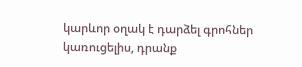կարևոր օղակ է դարձել գրոհներ կառուցելիս, դրանք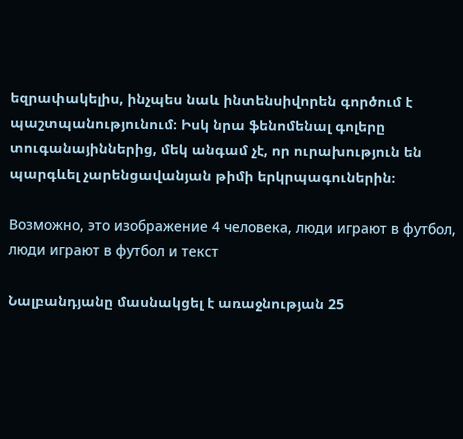եզրափակելիս, ինչպես նաև ինտենսիվորեն գործում է պաշտպանությունում։ Իսկ նրա ֆենոմենալ գոլերը տուգանայիններից, մեկ անգամ չէ, որ ուրախություն են պարգևել չարենցավանյան թիմի երկրպագուներին։

Возможно, это изображение 4 человека, люди играют в футбол, люди играют в футбол и текст

Նալբանդյանը մասնակցել է առաջնության 25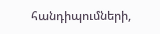հանդիպումների,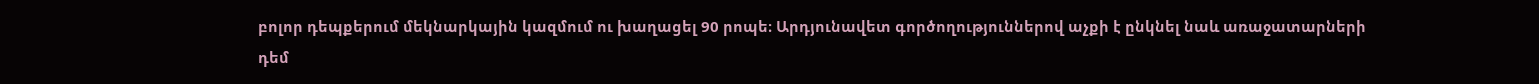բոլոր դեպքերում մեկնարկային կազմում ու խաղացել 90 րոպե։ Արդյունավետ գործողություններով աչքի է ընկնել նաև առաջատարների դեմ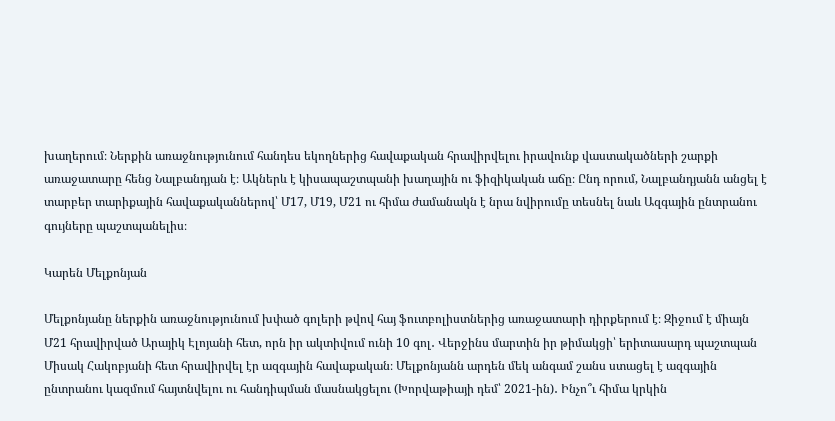խաղերում։ Ներքին առաջնությունում հանդես եկողներից հավաքական հրավիրվելու իրավունք վաստակածների շարքի առաջատարը հենց Նալբանդյան է։ Ակներև է կիսապաշտպանի խաղային ու ֆիզիկական աճը։ Ընդ որում, Նալբանդյանն անցել է տարբեր տարիքային հավաքականներով՝ Մ17, Մ19, Մ21 ու հիմա ժամանակն է նրա նվիրումը տեսնել նաև Ազգային ընտրանու գույները պաշտպանելիս։

Կարեն Մելքոնյան

Մելքոնյանը ներքին առաջնությունում խփած գոլերի թվով հայ ֆուտբոլիստներից առաջատարի դիրքերում է։ Զիջում է միայն Մ21 հրավիրված Արայիկ Էլոյանի հետ, որն իր ակտիվում ունի 10 գոլ․ Վերջինս մարտին իր թիմակցի՝ երիտասարդ պաշտպան Միսակ Հակոբյանի հետ հրավիրվել էր ազգային հավաքական։ Մելքոնյանն արդեն մեկ անգամ շանս ստացել է ազգային ընտրանու կազմում հայտնվելու ու հանդիպման մասնակցելու (Խորվաթիայի դեմ՝ 2021-ին)․ Ինչո՞ւ հիմա կրկին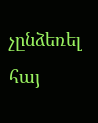չընձեռել հայ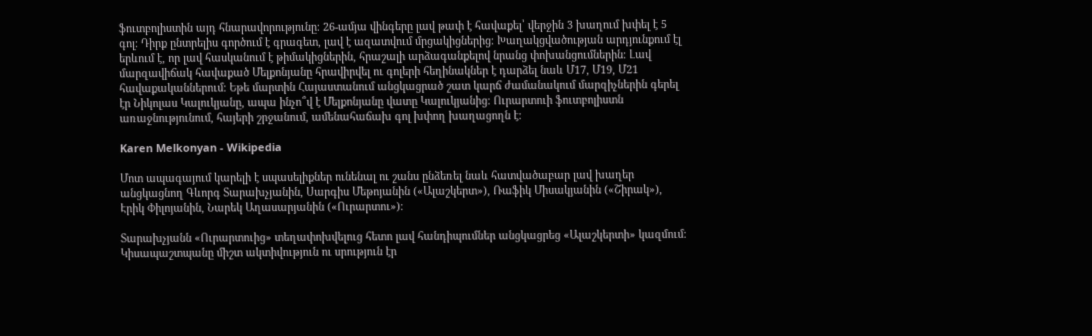ֆուտբոլիստին այդ հնարավորությունը։ 26-ամյա վինգերը լավ թափ է հավաքել՝ վերջին 3 խաղում խփել է 5 գոլ։ Դիրք ընտրելիս գործում է գրագետ, լավ է ազատվում մրցակիցներից։ Խաղակցվածության արդյունքում էլ երևում է, որ լավ հասկանում է թիմակիցներին, հրաշալի արձագանքելով նրանց փոխանցումներին։ Լավ մարզավիճակ հավաքած Մելքոնյանը հրավիրվել ու գոլերի հեղինակներ է դարձել նաև Մ17, Մ19, Մ21 հավաքականներում։ Եթե մարտին Հայաստանում անցկացրած շատ կարճ ժամանակում մարզիչներին գերել էր Նիկոլաս Կալուկյանը, ապա ինչո՞վ է Մելքոնյանը վատը Կալուկյանից։ Ուրարտուի ֆուտբոլիստն առաջնությունում, հայերի շրջանում, ամենահաճախ գոլ խփող խաղացողն է։

Karen Melkonyan - Wikipedia

Մոտ ապագայում կարելի է սպասելիքներ ունենալ ու շանս ընձեռել նաև հատվածաբար լավ խաղեր անցկացնող Գևորգ Տարախչյանին, Սարգիս Մեթոյանին («Ալաշկերտ»), Ռաֆիկ Միսակյանին («Շիրակ»), Էրիկ Փիլոյանին, Նարեկ Աղասարյանին («Ուրարտու»)։

Տարախչյանն «Ուրարտուից» տեղափոխվելուց հետո լավ հանդիպումներ անցկացրեց «Ալաշկերտի» կազմում։ Կիսապաշտպանը միշտ ակտիվություն ու սրություն էր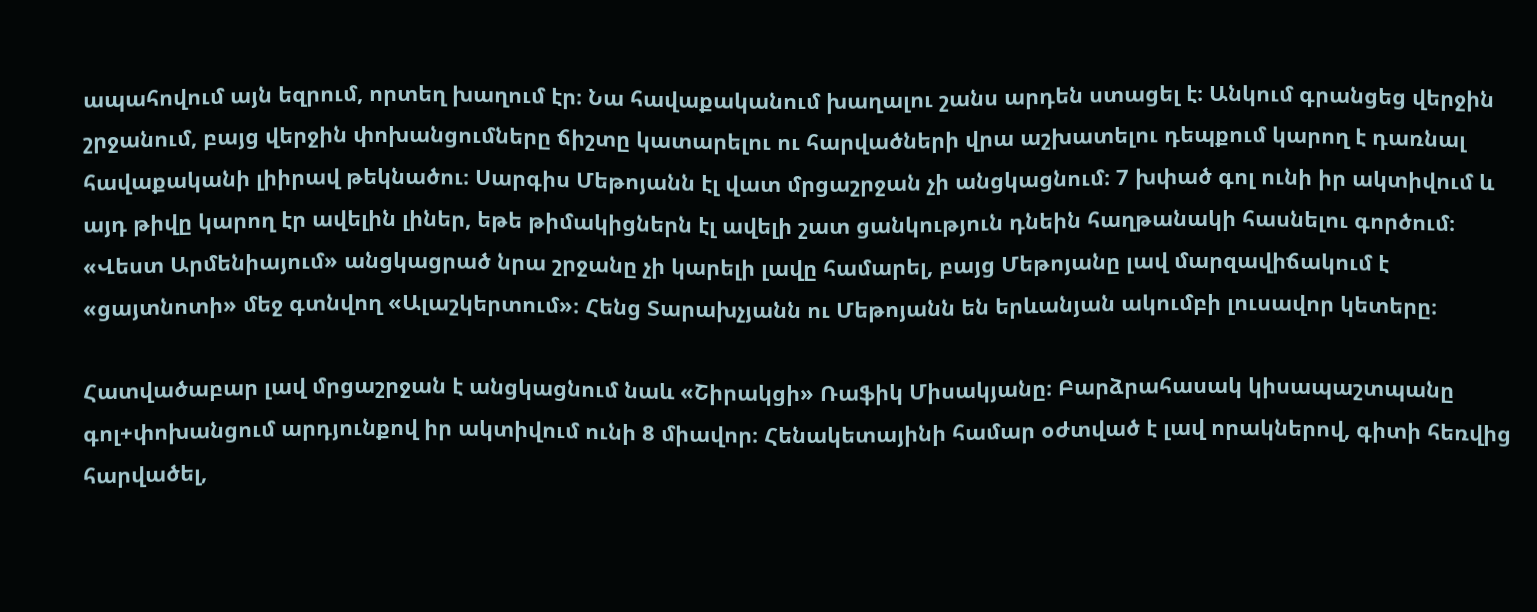ապահովում այն եզրում, որտեղ խաղում էր։ Նա հավաքականում խաղալու շանս արդեն ստացել է։ Անկում գրանցեց վերջին շրջանում, բայց վերջին փոխանցումները ճիշտը կատարելու ու հարվածների վրա աշխատելու դեպքում կարող է դառնալ հավաքականի լիիրավ թեկնածու։ Սարգիս Մեթոյանն էլ վատ մրցաշրջան չի անցկացնում։ 7 խփած գոլ ունի իր ակտիվում և այդ թիվը կարող էր ավելին լիներ, եթե թիմակիցներն էլ ավելի շատ ցանկություն դնեին հաղթանակի հասնելու գործում։ «Վեստ Արմենիայում» անցկացրած նրա շրջանը չի կարելի լավը համարել, բայց Մեթոյանը լավ մարզավիճակում է «ցայտնոտի» մեջ գտնվող «Ալաշկերտում»։ Հենց Տարախչյանն ու Մեթոյանն են երևանյան ակումբի լուսավոր կետերը։

Հատվածաբար լավ մրցաշրջան է անցկացնում նաև «Շիրակցի» Ռաֆիկ Միսակյանը։ Բարձրահասակ կիսապաշտպանը գոլ+փոխանցում արդյունքով իր ակտիվում ունի 8 միավոր։ Հենակետայինի համար օժտված է լավ որակներով, գիտի հեռվից հարվածել,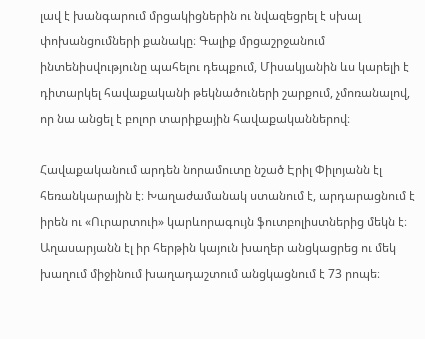լավ է խանգարում մրցակիցներին ու նվազեցրել է սխալ փոխանցումների քանակը։ Գալիք մրցաշրջանում ինտենիսվությունը պահելու դեպքում, Միսակյանին ևս կարելի է դիտարկել հավաքականի թեկնածուների շարքում, չմոռանալով, որ նա անցել է բոլոր տարիքային հավաքականներով։

Հավաքականում արդեն նորամուտը նշած Էրիլ Փիլոյանն էլ հեռանկարային է։ Խաղաժամանակ ստանում է, արդարացնում է իրեն ու «Ուրարտուի» կարևորագույն ֆուտբոլիստներից մեկն է։ Աղասարյանն էլ իր հերթին կայուն խաղեր անցկացրեց ու մեկ խաղում միջինում խաղադաշտում անցկացնում է 73 րոպե։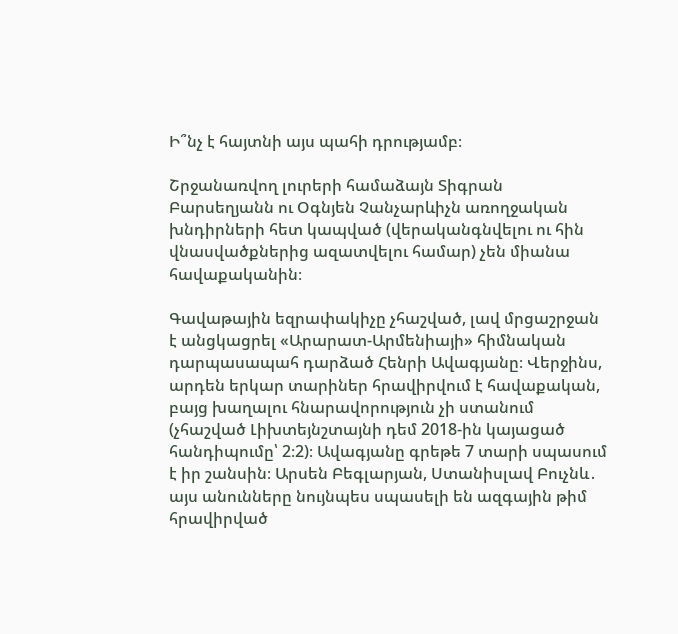Ի՞նչ է հայտնի այս պահի դրությամբ։

Շրջանառվող լուրերի համաձայն Տիգրան Բարսեղյանն ու Օգնյեն Չանչարևիչն առողջական խնդիրների հետ կապված (վերականգնվելու ու հին վնասվածքներից ազատվելու համար) չեն միանա հավաքականին։

Գավաթային եզրափակիչը չհաշված, լավ մրցաշրջան է անցկացրել «Արարատ-Արմենիայի» հիմնական դարպասապահ դարձած Հենրի Ավագյանը։ Վերջինս, արդեն երկար տարիներ հրավիրվում է հավաքական, բայց խաղալու հնարավորություն չի ստանում (չհաշված Լիխտեյնշտայնի դեմ 2018-ին կայացած հանդիպումը՝ 2։2)։ Ավագյանը գրեթե 7 տարի սպասում է իր շանսին։ Արսեն Բեգլարյան, Ստանիսլավ Բուչնև․ այս անունները նույնպես սպասելի են ազգային թիմ հրավիրված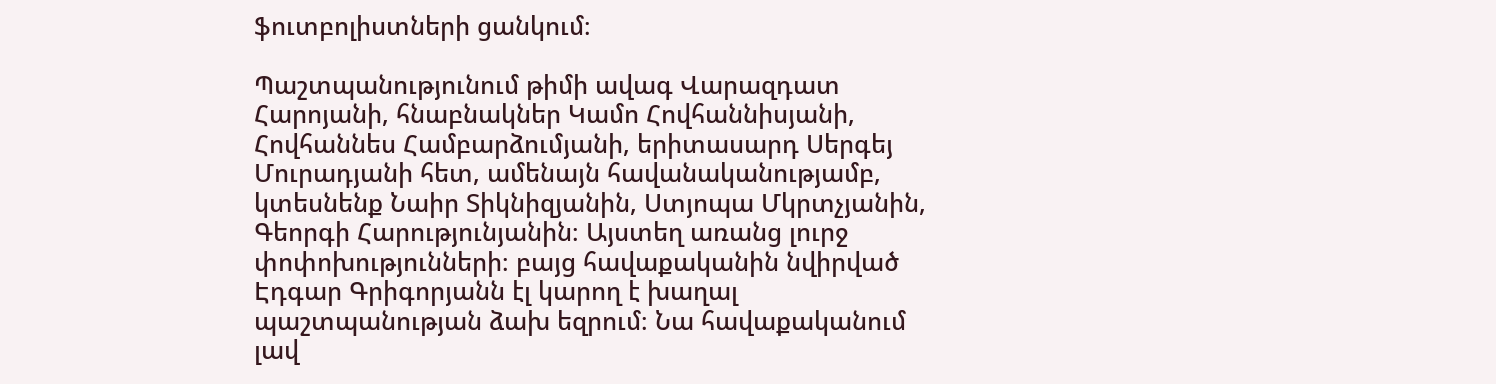ֆուտբոլիստների ցանկում։

Պաշտպանությունում թիմի ավագ Վարազդատ Հարոյանի, հնաբնակներ Կամո Հովհաննիսյանի, Հովհաննես Համբարձումյանի, երիտասարդ Սերգեյ Մուրադյանի հետ, ամենայն հավանականությամբ, կտեսնենք Նաիր Տիկնիզյանին, Ստյոպա Մկրտչյանին, Գեորգի Հարությունյանին։ Այստեղ առանց լուրջ փոփոխությունների։ բայց հավաքականին նվիրված Էդգար Գրիգորյանն էլ կարող է խաղալ պաշտպանության ձախ եզրում։ Նա հավաքականում լավ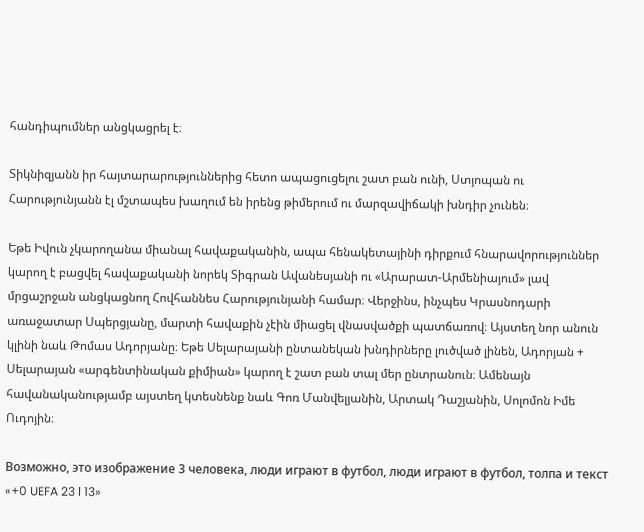հանդիպումներ անցկացրել է։

Տիկնիզյանն իր հայտարարություններից հետո ապացուցելու շատ բան ունի, Ստյոպան ու Հարությունյանն էլ մշտապես խաղում են իրենց թիմերում ու մարզավիճակի խնդիր չունեն։

Եթե Իվուն չկարողանա միանալ հավաքականին, ապա հենակետայինի դիրքում հնարավորություններ կարող է բացվել հավաքականի նորեկ Տիգրան Ավանեսյանի ու «Արարատ-Արմենիայում» լավ մրցաշրջան անցկացնող Հովհաննես Հարությունյանի համար։ Վերջինս, ինչպես Կրասնոդարի առաջատար Սպերցյանը, մարտի հավաքին չէին միացել վնասվածքի պատճառով։ Այստեղ նոր անուն կլինի նաև Թոմաս Ադորյանը։ Եթե Սելարայանի ընտանեկան խնդիրները լուծված լինեն, Ադորյան + Սելարայան «արգենտինական քիմիան» կարող է շատ բան տալ մեր ընտրանուն։ Ամենայն հավանականությամբ այստեղ կտեսնենք նաև Գոռ Մանվելյանին, Արտակ Դաշյանին, Սոլոմոն Իմե Ուդոյին։

Возможно, это изображение 3 человека, люди играют в футбол, люди играют в футбол, толпа и текст «+0 UEFA 23 l 13»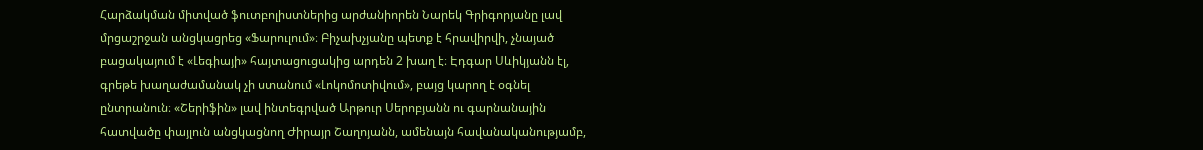Հարձակման միտված ֆուտբոլիստներից արժանիորեն Նարեկ Գրիգորյանը լավ մրցաշրջան անցկացրեց «Ֆարուլում»։ Բիչախչյանը պետք է հրավիրվի, չնայած բացակայում է «Լեգիայի» հայտացուցակից արդեն 2 խաղ է։ Էդգար Սևիկյանն էլ, գրեթե խաղաժամանակ չի ստանում «Լոկոմոտիվում», բայց կարող է օգնել ընտրանուն։ «Շերիֆին» լավ ինտեգրված Արթուր Սերոբյանն ու գարնանային հատվածը փայլուն անցկացնող Ժիրայր Շաղոյանն, ամենայն հավանականությամբ,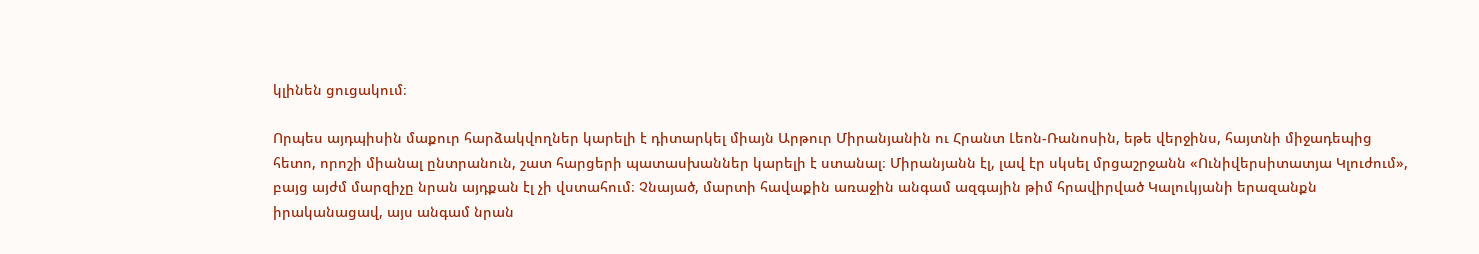կլինեն ցուցակում։

Որպես այդպիսին մաքուր հարձակվողներ կարելի է դիտարկել միայն Արթուր Միրանյանին ու Հրանտ Լեոն-Ռանոսին, եթե վերջինս, հայտնի միջադեպից հետո, որոշի միանալ ընտրանուն, շատ հարցերի պատասխաններ կարելի է ստանալ։ Միրանյանն էլ, լավ էր սկսել մրցաշրջանն «Ունիվերսիտատյա Կլուժում», բայց այժմ մարզիչը նրան այդքան էլ չի վստահում։ Չնայած, մարտի հավաքին առաջին անգամ ազգային թիմ հրավիրված Կալուկյանի երազանքն իրականացավ, այս անգամ նրան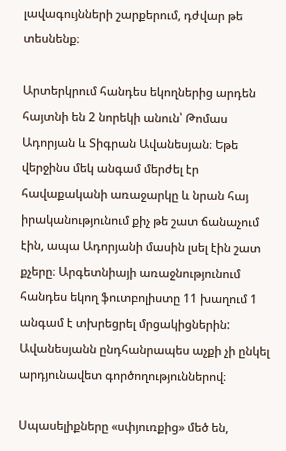լավագույնների շարքերում, դժվար թե տեսնենք։

Արտերկրում հանդես եկողներից արդեն հայտնի են 2 նորեկի անուն՝ Թոմաս Ադորյան և Տիգրան Ավանեսյան։ Եթե վերջինս մեկ անգամ մերժել էր հավաքականի առաջարկը և նրան հայ իրականությունում քիչ թե շատ ճանաչում էին, ապա Ադորյանի մասին լսել էին շատ քչերը։ Արգետնիայի առաջնությունում հանդես եկող ֆուտբոլիստը 11 խաղում 1 անգամ է տխրեցրել մրցակիցներին: Ավանեսյանն ընդհանրապես աչքի չի ընկել արդյունավետ գործողություններով։

Սպասելիքները «սփյուռքից» մեծ են,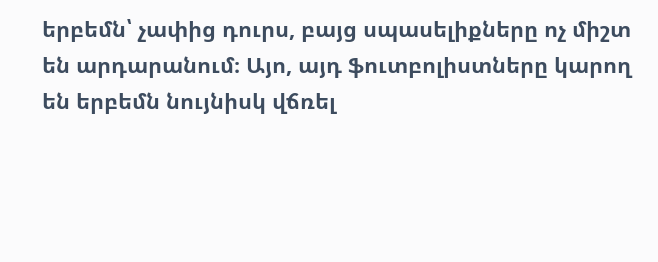երբեմն՝ չափից դուրս, բայց սպասելիքները ոչ միշտ են արդարանում։ Այո, այդ ֆուտբոլիստները կարող են երբեմն նույնիսկ վճռել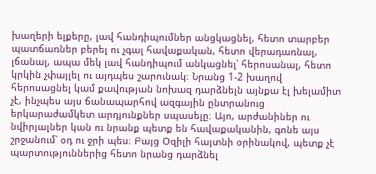խաղերի ելքերը, լավ հանդիպումներ անցկացնել, հետո տարբեր պատճառներ բերել ու չգալ հավաքական, հետո վերադառնալ, լճանալ, ապա մեկ լավ հանդիպում անկացնել՝ հերոսանալ, հետո կրկին չփայլել ու այդպես շարունակ։ Նրանց 1-2 խաղով հերոսացնել կամ քավության նոխազ դարձնելն այնքա էլ խելամիտ չէ, ինչպես այս ճանապարհով ազգային ընտրանուց երկարաժամկետ արդյունքներ սպասելը։ Այո, արժանիներ ու նվիրյալներ կան ու նրանք պետք են հավաքականին, գոնե այս շրջանում՝ օդ ու ջրի պես։ Բայց Օզիլի հայտնի օրինակով, պետք չէ պարտություններից հետո նրանց դարձնել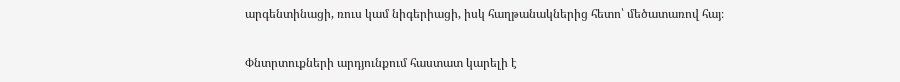արգենտինացի, ռուս կամ նիգերիացի, իսկ հաղթանակներից հետո՝ մեծատառով հայ։

Փնտրտուքների արդյունքում հաստատ կարելի է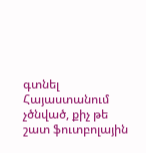գտնել Հայաստանում չծնված, քիչ թե շատ ֆուտբոլային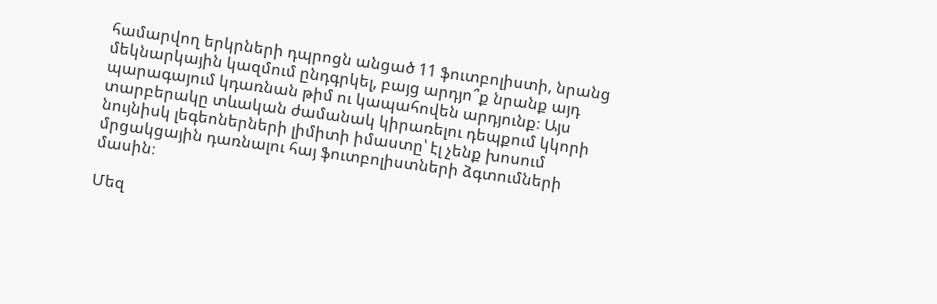համարվող երկրների դպրոցն անցած 11 ֆուտբոլիստի, նրանց մեկնարկային կազմում ընդգրկել, բայց արդյո՞ք նրանք այդ պարագայում կդառնան թիմ ու կապահովեն արդյունք։ Այս տարբերակը տևական ժամանակ կիրառելու դեպքում կկորի նույնիսկ լեգեոներների լիմիտի իմաստը՝ էլ չենք խոսում մրցակցային դառնալու հայ ֆուտբոլիստների ձգտումների մասին։

Մեզ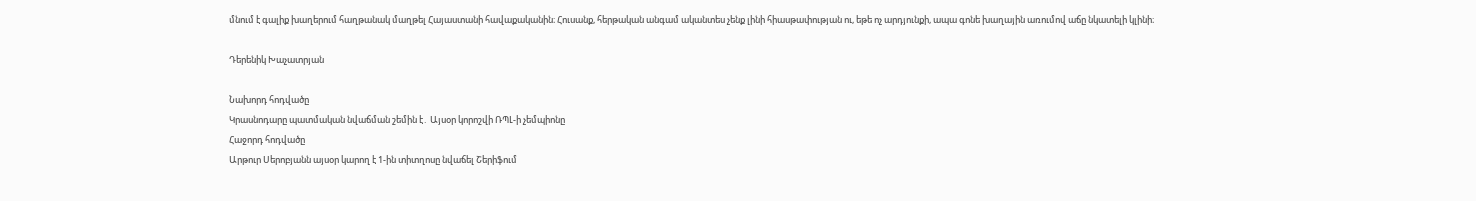մնում է գալիք խաղերում հաղթանակ մաղթել Հայաստանի հավաքականին։ Հուսանք, հերթական անգամ ականտես չենք լինի հիասթափության ու, եթե ոչ արդյունքի, ապա գոնե խաղային առումով աճը նկատելի կլինի։

Դերենիկ Խաչատրյան

Նախորդ հոդվածը
Կրասնոդարը պատմական նվաճման շեմին է․ Այսօր կորոշվի ՌՊԼ-ի չեմպիոնը
Հաջորդ հոդվածը
Արթուր Սերոբյանն այսօր կարող է 1-ին տիտղոսը նվաճել Շերիֆում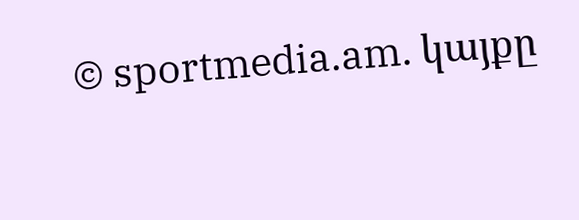© sportmedia.am. կայքը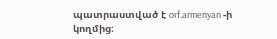պատրաստված է orf.armenyan -ի կողմից։